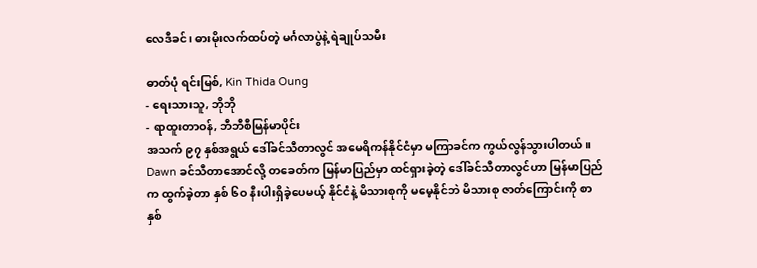လေဒီခင်၊ ဓားမိုးလက်ထပ်တဲ့ မင်္ဂလာပွဲနဲ့ ရဲချုပ်သမီး

ဓာတ်ပုံ ရင်းမြစ်, Kin Thida Oung
- ရေးသားသူ, ဘိုဘို
- ရာထူးတာဝန်, ဘီဘီစီမြန်မာပိုင်း
အသက် ၉၇ နှစ်အရွယ် ဒေါ်ခင်သီတာလွင် အမေရိကန်နိုင်ငံမှာ မကြာခင်က ကွယ်လွန်သွားပါတယ်။ Dawn ခင်သီတာအောင်လို့ တခေတ်က မြန်မာပြည်မှာ ထင်ရှားခဲ့တဲ့ ဒေါ်ခင်သီတာလွင်ဟာ မြန်မာပြည်က ထွက်ခဲ့တာ နှစ် ၆ဝ နီးပါးရှိခဲ့ပေမယ့် နိုင်ငံနဲ့ မိသားစုကို မမေ့နိုင်ဘဲ မိသားစု ဇာတ်ကြောင်းကို စာနှစ်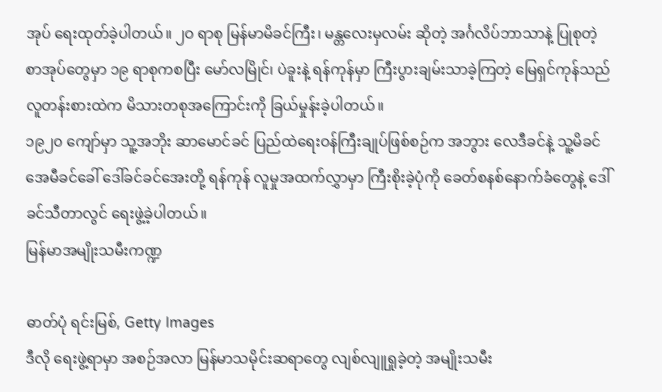အုပ် ရေးထုတ်ခဲ့ပါတယ်။ ၂ဝ ရာစု မြန်မာမိခင်ကြီး၊ မန္တလေးမှလမ်း ဆိုတဲ့ အင်္ဂလိပ်ဘာသာနဲ့ ပြုစုတဲ့ စာအုပ်တွေမှာ ၁၉ ရာစုကစပြီး မော်လမြိုင်၊ ပဲခူးနဲ့ ရန်ကုန်မှာ ကြီးပွားချမ်းသာခဲ့ကြတဲ့ မြေရှင်ကုန်သည် လူတန်းစားထဲက မိသားတစုအကြောင်းကို ခြယ်မှုန်းခဲ့ပါတယ်။
၁၉၂၀ ကျော်မှာ သူ့အဘိုး ဆာမောင်ခင် ပြည်ထဲရေးဝန်ကြီးချုပ်ဖြစ်စဉ်က အဘွား လေဒီခင်နဲ့ သူ့မိခင် အေမီခင်ခေါ် ဒေါ်ခင်ခင်အေးတို့ ရန်ကုန် လူမှုအထက်လွှာမှာ ကြီးစိုးခဲ့ပုံကို ခေတ်စနစ်နောက်ခံတွေနဲ့ ဒေါ်ခင်သီတာလွင် ရေးဖွဲ့ခဲ့ပါတယ်။
မြန်မာအမျိုးသမီးကဏ္ဍ

ဓာတ်ပုံ ရင်းမြစ်, Getty Images
ဒီလို ရေးဖွဲ့ရာမှာ အစဉ်အလာ မြန်မာသမိုင်းဆရာတွေ လျစ်လျူရှုခဲ့တဲ့ အမျိုးသမီး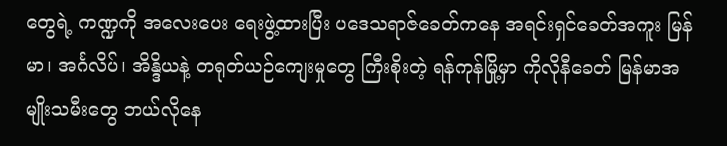တွေရဲ့ ကဏ္ဍကို အလေးပေး ရေးဖွဲ့ထားပြီး ပဒေသရာဇ်ခေတ်ကနေ အရင်းရှင်ခေတ်အကူး မြန်မာ၊ အင်္ဂလိပ်၊ အိန္ဒိယနဲ့ တရုတ်ယဉ်ကျေးမှုတွေ ကြီးစိုးတဲ့ ရန်ကုန်မြို့မှာ ကိုလိုနီခေတ် မြန်မာအမျိုးသမီးတွေ ဘယ်လိုနေ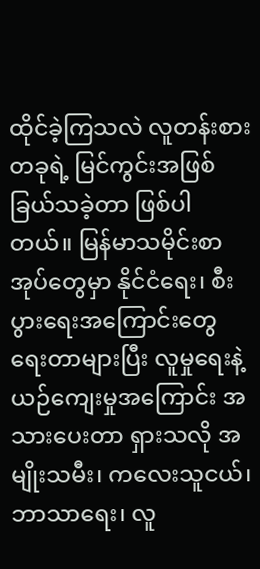ထိုင်ခဲ့ကြသလဲ လူတန်းစားတခုရဲ့ မြင်ကွင်းအဖြစ် ခြယ်သခဲ့တာ ဖြစ်ပါတယ်။ မြန်မာသမိုင်းစာအုပ်တွေမှာ နိုင်ငံရေး၊ စီးပွားရေးအကြောင်းတွေ ရေးတာများပြီး လူမှုရေးနဲ့ ယဉ်ကျေးမှုအကြောင်း အသားပေးတာ ရှားသလို အမျိုးသမီး၊ ကလေးသူငယ်၊ ဘာသာရေး၊ လူ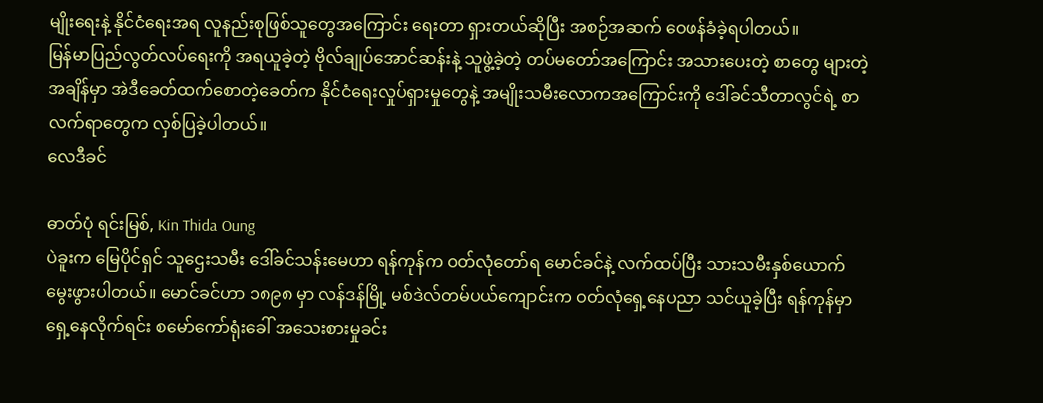မျိုးရေးနဲ့ နိုင်ငံရေးအရ လူနည်းစုဖြစ်သူတွေအကြောင်း ရေးတာ ရှားတယ်ဆိုပြီး အစဉ်အဆက် ဝေဖန်ခံခဲ့ရပါတယ်။
မြန်မာပြည်လွတ်လပ်ရေးကို အရယူခဲ့တဲ့ ဗိုလ်ချုပ်အောင်ဆန်းနဲ့ သူဖွဲ့ခဲ့တဲ့ တပ်မတော်အကြောင်း အသားပေးတဲ့ စာတွေ များတဲ့အချိန်မှာ အဲဒီခေတ်ထက်စောတဲ့ခေတ်က နိုင်ငံရေးလှုပ်ရှားမှုတွေနဲ့ အမျိုးသမီးလောကအကြောင်းကို ဒေါ်ခင်သီတာလွင်ရဲ့ စာလက်ရာတွေက လှစ်ပြခဲ့ပါတယ်။
လေဒီခင်

ဓာတ်ပုံ ရင်းမြစ်, Kin Thida Oung
ပဲခူးက မြေပိုင်ရှင် သူဌေးသမီး ဒေါ်ခင်သန်းမေဟာ ရန်ကုန်က ဝတ်လုံတော်ရ မောင်ခင်နဲ့ လက်ထပ်ပြီး သားသမီးနှစ်ယောက် မွေးဖွားပါတယ်။ မောင်ခင်ဟာ ၁၈၉၈ မှာ လန်ဒန်မြို့ မစ်ဒဲလ်တမ်ပယ်ကျောင်းက ဝတ်လုံရှေ့နေပညာ သင်ယူခဲ့ပြီး ရန်ကုန်မှာ ရှေ့နေလိုက်ရင်း စမော်ကော်ရုံးခေါ် အသေးစားမှုခင်း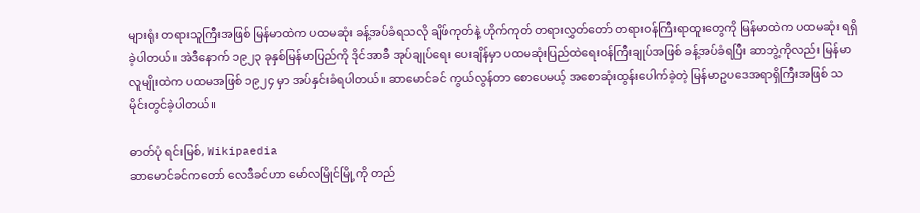များရုံး တရားသူကြီးအဖြစ် မြန်မာထဲက ပထမဆုံး ခန့်အပ်ခံရသလို ချိဖ်ကုတ်နဲ့ ဟိုက်ကုတ် တရားလွှတ်တော် တရားဝန်ကြီးရာထူးတွေကို မြန်မာထဲက ပထမဆုံး ရရှိခဲ့ပါတယ်။ အဲဒီနောက် ၁၉၂၃ ခုနှစ်မြန်မာပြည်ကို ဒိုင်အာခီ အုပ်ချုပ်ရေး ပေးချိန်မှာ ပထမဆုံးပြည်ထဲရေးဝန်ကြီးချုပ်အဖြစ် ခန့်အပ်ခံရပြီး ဆာဘွဲ့ကိုလည်း မြန်မာလူမျိုးထဲက ပထမအဖြစ် ၁၉၂၄ မှာ အပ်နှင်းခံရပါတယ်။ ဆာမောင်ခင် ကွယ်လွန်တာ စောပေမယ့် အစောဆုံးထွန်းပေါက်ခဲ့တဲ့ မြန်မာဥပဒေအရာရှိကြီးအဖြစ် သမိုင်းတွင်ခဲ့ပါတယ်။

ဓာတ်ပုံ ရင်းမြစ်, Wikipaedia
ဆာမောင်ခင်ကတော် လေဒီခင်ဟာ မော်လမြိုင်မြို့ကို တည်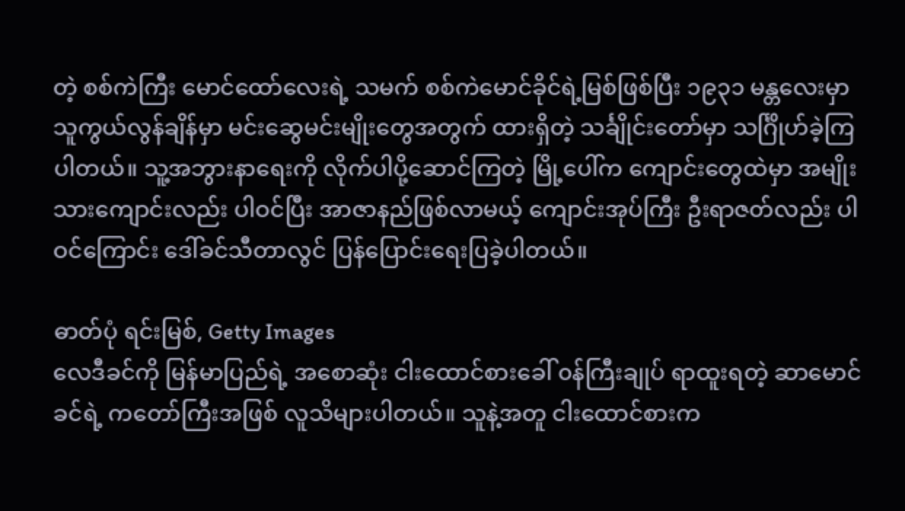တဲ့ စစ်ကဲကြီး မောင်ထော်လေးရဲ့ သမက် စစ်ကဲမောင်ခိုင်ရဲ့မြစ်ဖြစ်ပြီး ၁၉၃၁ မန္တလေးမှာ သူကွယ်လွန်ချိန်မှာ မင်းဆွေမင်းမျိုးတွေအတွက် ထားရှိတဲ့ သင်္ချိုင်းတော်မှာ သင်္ဂြိုဟ်ခဲ့ကြပါတယ်။ သူ့အဘွားနာရေးကို လိုက်ပါပို့ဆောင်ကြတဲ့ မြို့ပေါ်က ကျောင်းတွေထဲမှာ အမျိုးသားကျောင်းလည်း ပါဝင်ပြီး အာဇာနည်ဖြစ်လာမယ့် ကျောင်းအုပ်ကြီး ဦးရာဇတ်လည်း ပါဝင်ကြောင်း ဒေါ်ခင်သီတာလွင် ပြန်ပြောင်းရေးပြခဲ့ပါတယ်။

ဓာတ်ပုံ ရင်းမြစ်, Getty Images
လေဒီခင်ကို မြန်မာပြည်ရဲ့ အစောဆုံး ငါးထောင်စားခေါ် ၀န်ကြီးချုပ် ရာထူးရတဲ့ ဆာမောင်ခင်ရဲ့ ကတော်ကြီးအဖြစ် လူသိများပါတယ်။ သူနဲ့အတူ ငါးထောင်စားက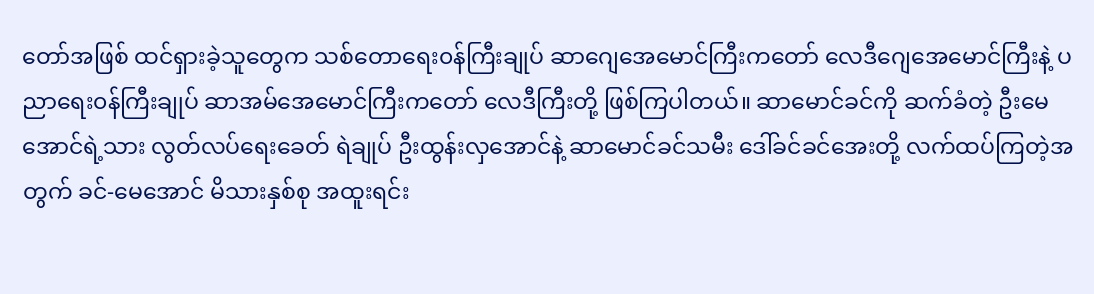တော်အဖြစ် ထင်ရှားခဲ့သူတွေက သစ်တောရေး၀န်ကြီးချုပ် ဆာဂျေအေမောင်ကြီးကတော် လေဒီဂျေအေမောင်ကြီးနဲ့ ပညာရေး၀န်ကြီးချုပ် ဆာအမ်အေမောင်ကြီးကတော် လေဒီကြီးတို့ ဖြစ်ကြပါတယ်။ ဆာမောင်ခင်ကို ဆက်ခံတဲ့ ဦးမေအောင်ရဲ့သား လွတ်လပ်ရေးခေတ် ရဲချုပ် ဦးထွန်းလှအောင်နဲ့ ဆာမောင်ခင်သမီး ဒေါ်ခင်ခင်အေးတို့ လက်ထပ်ကြတဲ့အတွက် ခင်-မေအောင် မိသားနှစ်စု အထူးရင်း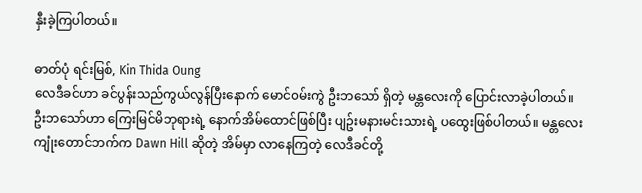နှီးခဲ့ကြပါတယ်။

ဓာတ်ပုံ ရင်းမြစ်, Kin Thida Oung
လေဒီခင်ဟာ ခင်ပွန်းသည်ကွယ်လွန်ပြီးနောက် မောင်၀မ်းကွဲ ဦးဘသော် ရှိတဲ့ မန္တလေးကို ပြောင်းလာခဲ့ပါတယ်။ ဦးဘသော်ဟာ ကြေးမြင်မိဘုရားရဲ့ နောက်အိမ်ထောင်ဖြစ်ပြီး ပျဥ်းမနားမင်းသားရဲ့ ပထွေးဖြစ်ပါတယ်။ မန္တလေးကျုံးတောင်ဘက်က Dawn Hill ဆိုတဲ့ အိမ်မှာ လာနေကြတဲ့ လေဒီခင်တို့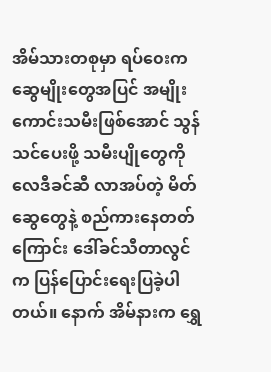အိမ်သားတစုမှာ ရပ်၀ေးက ဆွေမျိုးတွေအပြင် အမျိုးကောင်းသမီးဖြစ်အောင် သွန်သင်ပေးဖို့ သမီးပျိုတွေကို လေဒီခင်ဆီ လာအပ်တဲ့ မိတ်ဆွေတွေနဲ့ စည်ကားနေတတ်ကြောင်း ဒေါ်ခင်သီတာလွင်က ပြန်ပြောင်းရေးပြခဲ့ပါတယ်။ နောက် အိမ်နားက ရွှေ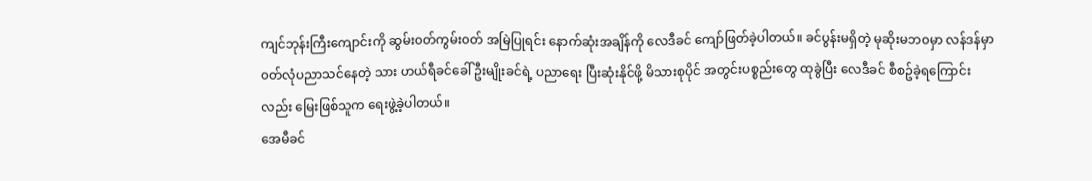ကျင်ဘုန်းကြီးကျောင်းကို ဆွမ်း၀တ်ကွမ်း၀တ် အမြဲပြုရင်း နောက်ဆုံးအချိန်ကို လေဒီခင် ကျော်ဖြတ်ခဲ့ပါတယ်။ ခင်ပွန်းမရှိတဲ့ မုဆိုးမဘ၀မှာ လန်ဒန်မှာ ၀တ်လုံပညာသင်နေတဲ့ သား ဟယ်ရီခင်ခေါ် ဦးမျိုးခင်ရဲ့ ပညာရေး ပြီးဆုံးနိုင်ဖို့ မိသားစုပိုင် အတွင်းပစ္စည်းတွေ ထုခွဲပြီး လေဒီခင် စီစဥ်ခဲ့ရကြောင်းလည်း မြေးဖြစ်သူက ရေးဖွဲ့ခဲ့ပါတယ်။
အေမီခင်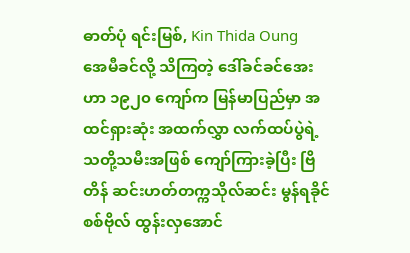ဓာတ်ပုံ ရင်းမြစ်, Kin Thida Oung
အေမီခင်လို့ သိကြတဲ့ ဒေါ်ခင်ခင်အေးဟာ ၁၉၂၀ ကျော်က မြန်မာပြည်မှာ အထင်ရှားဆုံး အထက်လွှာ လက်ထပ်ပွဲရဲ့ သတို့သမီးအဖြစ် ကျော်ကြားခဲ့ပြီး ဗြိတိန် ဆင်းဟတ်တက္ကသိုလ်ဆင်း မွန်ရခိုင် စစ်ဗိုလ် ထွန်းလှအောင်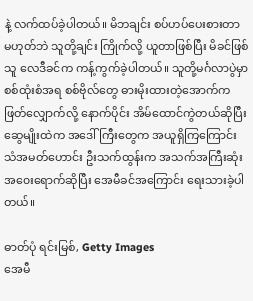နဲ့ လက်ထပ်ခဲ့ပါတယ်။ မိဘချင်း စပ်ဟပ်ပေးစားတာ မဟုတ်ဘဲ သူတို့ချင်း ကြိုက်လို့ ယူတာဖြစ်ပြီး မိခင်ဖြစ်သူ လေဒီခင်က ကန့်ကွက်ခဲ့ပါတယ်။ သူတို့မင်္ဂလာပွဲမှာ စစ်ထုံးစံအရ စစ်ဗိုလ်တွေ ဓားမိုးထားတဲ့အောက်က ဖြတ်လျှောက်လို့ နောက်ပိုင်း အိမ်ထောင်ကွဲတယ်ဆိုပြီး ဆွေမျိုးထဲက အဒေါ်ကြီးတွေက အယူရှိကြကြောင်း သံအမတ်ဟောင်း ဦးသက်ထွန်းက အသက်အကြီးဆုံး အ၀ေးရောက်ဆိုပြီး အေမီခင်အကြောင်း ရေးသားခဲ့ပါတယ်။

ဓာတ်ပုံ ရင်းမြစ်, Getty Images
အေမီ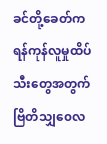ခင်တို့ခေတ်က ရန်ကုန်လူမှုထိပ်သီးတွေအတွက် ဗြိတိသျှ၀ေလ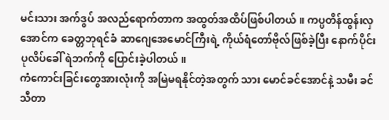မင်းသား အက်ဒွပ် အလည်ရောက်တာက အထွတ်အထိပ်ဖြစ်ပါတယ်။ ကပ္ပတိန်ထွန်းလှအောင်က ခေတ္တဘုရင်ခံ ဆာဂျေအေမောင်ကြီးရဲ့ ကိုယ်ရံတော်ဗိုလ်ဖြစ်ခဲ့ပြီး နောက်ပိုင်း ပုလိပ်ခေါ် ရဲဘက်ကို ပြောင်းခဲ့ပါတယ်။
ကံကောင်းခြင်းတွေအားလုံးကို အမြဲမရနိုင်တဲ့အတွက် သား မောင်ခင်အောင်နဲ့ သမီး ခင်သီတာ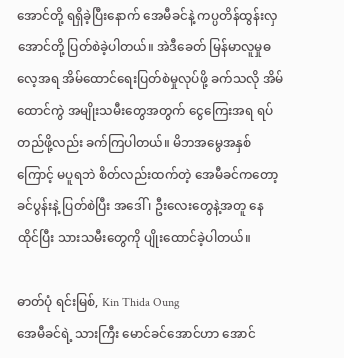အောင်တို့ ရရှိခဲ့ပြီးနောက် အေမီခင်နဲ့ ကပ္ပတိန်ထွန်းလှအောင်တို့ ပြတ်စဲခဲ့ပါတယ်။ အဲဒီခေတ် မြန်မာလူမှုဓလေ့အရ အိမ်ထောင်ရေးပြတ်စဲမှုလုပ်ဖို့ ခက်သလို အိမ်ထောင်ကွဲ အမျိုးသမီးတွေအတွက် ငွေကြေးအရ ရပ်တည်ဖို့လည်း ခက်ကြပါတယ်။ မိဘအမွေအနှစ်ကြောင့် မပူရဘဲ စိတ်လည်းထက်တဲ့ အေမီခင်ကတော့ ခင်ပွန်းနဲ့ ပြတ်စဲပြီး အဒေါ် ၊ ဦးလေးတွေနဲ့အတူ နေထိုင်ပြီး သားသမီးတွေကို ပျိုးထောင်ခဲ့ပါတယ်။

ဓာတ်ပုံ ရင်းမြစ်, Kin Thida Oung
အေမီခင်ရဲ့ သားကြီး မောင်ခင်အောင်ဟာ အောင်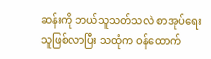ဆန်းကို ဘယ်သူသတ်သလဲ စာအုပ်ရေးသူဖြစ်လာပြီး သထုံက ဝန်ထောက်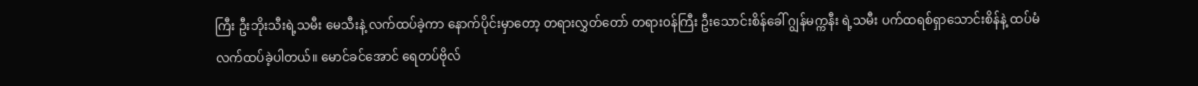ကြီး ဦးဘိုးသီးရဲ့သမီး မေသီးနဲ့ လက်ထပ်ခဲ့ကာ နောက်ပိုင်းမှာတော့ တရားလွှတ်တော် တရား၀န်ကြီး ဦးသောင်းစိန်ခေါ် ဂျွန်မက္ကနီး ရဲ့သမီး ပက်ထရစ်ရှာသောင်းစိန်နဲ့ ထပ်မံ လက်ထပ်ခဲ့ပါတယ်။ မောင်ခင်အောင် ရေတပ်ဗိုလ်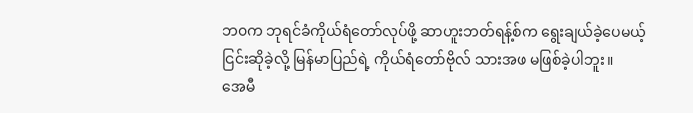ဘ၀က ဘုရင်ခံကိုယ်ရံတော်လုပ်ဖို့ ဆာဟူးဘတ်ရန့်စ်က ရွေးချယ်ခဲ့ပေမယ့် ငြင်းဆိုခဲ့လို့ မြန်မာပြည်ရဲ့ ကိုယ်ရံတော်ဗိုလ် သားအဖ မဖြစ်ခဲ့ပါဘူး။
အေမီ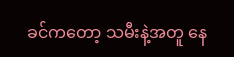ခင်ကတော့ သမီးနဲ့အတူ နေ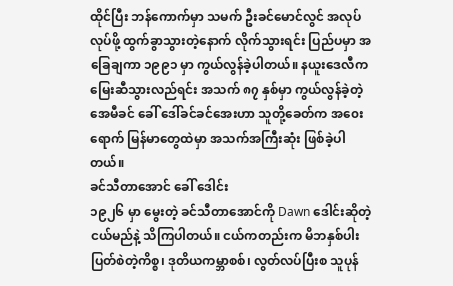ထိုင်ပြီး ဘန်ကောက်မှာ သမက် ဦးခင်မောင်လွင် အလုပ်လုပ်ဖို့ ထွက်ခွာသွားတဲ့နောက် လိုက်သွားရင်း ပြည်ပမှာ အခြေချကာ ၁၉၉၁ မှာ ကွယ်လွန်ခဲ့ပါတယ်။ နယူးဒေလီက မြေးဆီသွားလည်ရင်း အသက် ၈၇ နှစ်မှာ ကွယ်လွန်ခဲ့တဲ့ အေမီခင် ခေါ် ဒေါ်ခင်ခင်အေးဟာ သူတို့ခေတ်က အ၀ေးရောက် မြန်မာတွေထဲမှာ အသက်အကြီးဆုံး ဖြစ်ခဲ့ပါတယ်။
ခင်သီတာအောင် ခေါ် ဒေါင်း
၁၉၂၆ မှာ မွေးတဲ့ ခင်သီတာအောင်ကို Dawn ဒေါင်းဆိုတဲ့ ငယ်မည်နဲ့ သိကြပါတယ်။ ငယ်ကတည်းက မိဘနှစ်ပါး ပြတ်စဲတဲ့ကိစ္စ၊ ဒုတိယကမ္ဘာစစ်၊ လွတ်လပ်ပြီးစ သူပုန်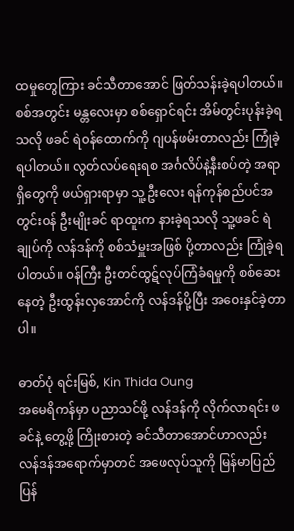ထမှုတွေကြား ခင်သီတာအောင် ဖြတ်သန်းခဲ့ရပါတယ်။ စစ်အတွင်း မန္တလေးမှာ စစ်ရှောင်ရင်း အိမ်တွင်းပုန်းခဲ့ရသလို ဖခင် ရဲ၀န်ထောက်ကို ဂျပန်ဖမ်းတာလည်း ကြုံခဲ့ရပါတယ်။ လွတ်လပ်ရေးရစ အင်္ဂလိပ်နဲ့နီးစပ်တဲ့ အရာရှိတွေကို ဖယ်ရှားရာမှာ သူ့ဦးလေး ရန်ကုန်စည်ပင်အတွင်း၀န် ဦးမျိုးခင် ရာထူးက နားခဲ့ရသလို သူ့ဖခင် ရဲချုပ်ကို လန်ဒန်ကို စစ်သံမှူးအဖြစ် ပို့တာလည်း ကြုံခဲ့ရပါတယ်။ ၀န်ကြီး ဦးတင်ထွဋ်လုပ်ကြံခံရမှုကို စစ်ဆေးနေတဲ့ ဦးထွန်းလှအောင်ကို လန်ဒန်ပို့ပြီး အ၀ေးနှင်ခဲ့တာပါ။

ဓာတ်ပုံ ရင်းမြစ်, Kin Thida Oung
အမေရိကန်မှာ ပညာသင်ဖို့ လန်ဒန်ကို လိုက်လာရင်း ဖခင်နဲ့ တွေ့ဖို့ ကြိုးစားတဲ့ ခင်သီတာအောင်ဟာလည်း လန်ဒန်အရောက်မှာတင် အဖေလုပ်သူကို မြန်မာပြည်ပြန်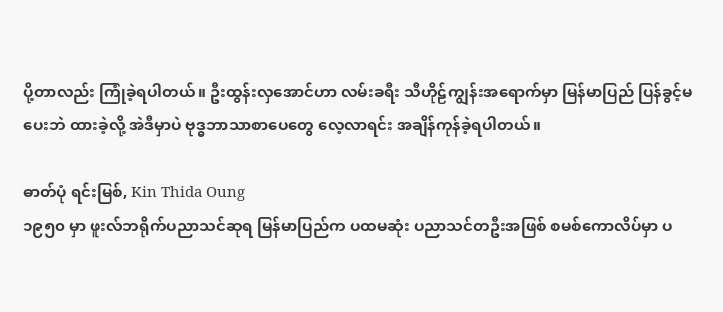ပို့တာလည်း ကြုံခဲ့ရပါတယ်။ ဦးထွန်းလှအောင်ဟာ လမ်းခရီး သီဟိုဠ်ကျွန်းအရောက်မှာ မြန်မာပြည် ပြန်ခွင့်မပေးဘဲ ထားခဲ့လို့ အဲဒီမှာပဲ ဗုဒ္ဓဘာသာစာပေတွေ လေ့လာရင်း အချိန်ကုန်ခဲ့ရပါတယ်။

ဓာတ်ပုံ ရင်းမြစ်, Kin Thida Oung
၁၉၅၀ မှာ ဖူးလ်ဘရိုက်ပညာသင်ဆုရ မြန်မာပြည်က ပထမဆုံး ပညာသင်တဦးအဖြစ် စမစ်ကောလိပ်မှာ ပ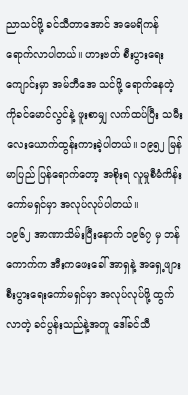ညာသင်ဖို့ ခင်သီတာအောင် အမေရိကန်ရောက်လာပါတယ်။ ဟားဗတ် စီးပွားရေးကျောင်းမှာ အမ်ဘီအေ သင်ဖို့ ရောက်နေတဲ့ ကိုခင်မောင်လွင်နဲ့ ဖူးစာမျှ လက်ထပ်ပြီး သမီးလေးယောက်ထွန်းကားခဲ့ပါတယ်။ ၁၉၅၂ မြန်မာပြည် ပြန်ရောက်တော့ အစိုးရ လူမှုစီမံကိန်း ကော်မရှင်မှာ အလုပ်လုပ်ပါတယ်။
၁၉၆၂ အာဏာသိမ်းပြီးနောက် ၁၉၆၇ မှ ဘန်ကောက်က အီးကဖေးခေါ် အာရှနဲ့ အရှေ့ဖျား စီးပွားရေးကော်မရှင်မှာ အလုပ်လုပ်ဖို့ ထွက်လာတဲ့ ခင်ပွန်းသည်နဲ့အတူ ဒေါ်ခင်သီ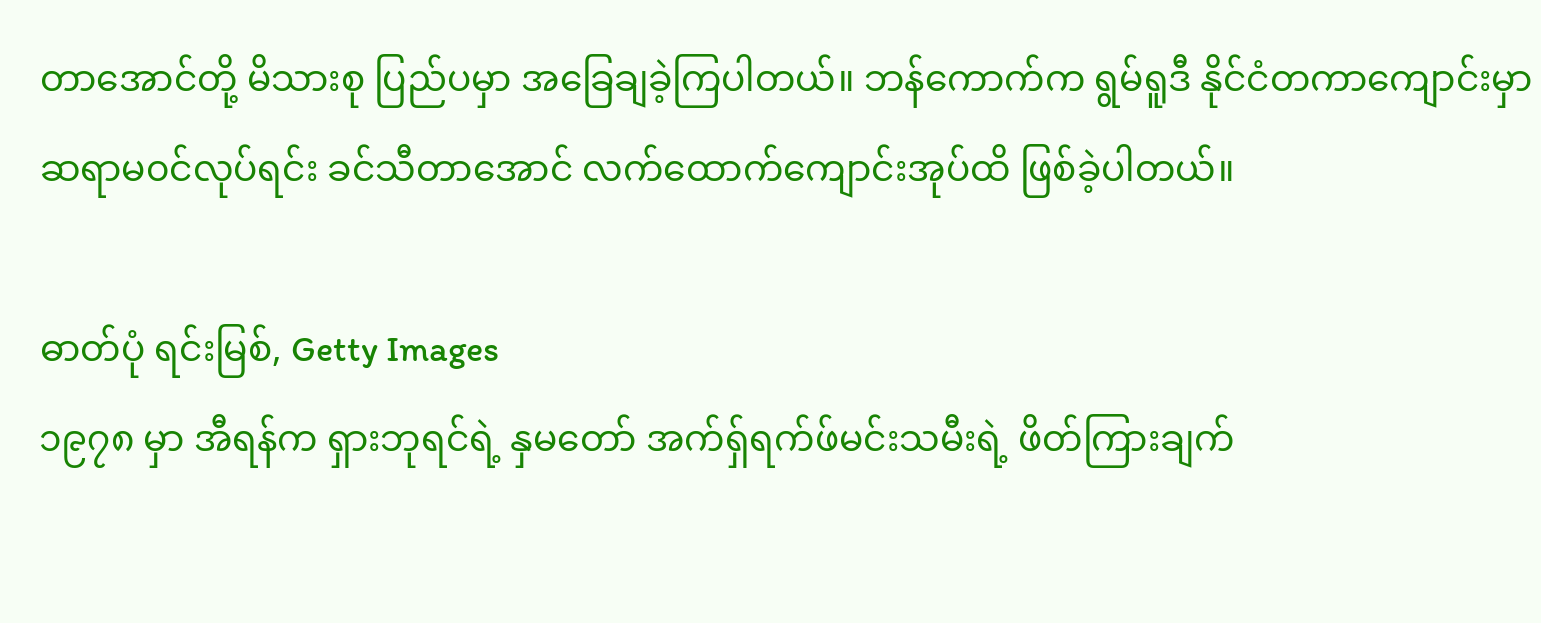တာအောင်တို့ မိသားစု ပြည်ပမှာ အခြေချခဲ့ကြပါတယ်။ ဘန်ကောက်က ရွမ်ရူဒီ နိုင်ငံတကာကျောင်းမှာ ဆရာမ၀င်လုပ်ရင်း ခင်သီတာအောင် လက်ထောက်ကျောင်းအုပ်ထိ ဖြစ်ခဲ့ပါတယ်။

ဓာတ်ပုံ ရင်းမြစ်, Getty Images
၁၉၇၈ မှာ အီရန်က ရှားဘုရင်ရဲ့ နှမတော် အက်ရှ်ရက်ဖ်မင်းသမီးရဲ့ ဖိတ်ကြားချက်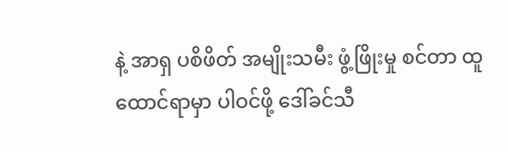နဲ့ အာရှ ပစိဖိတ် အမျိုးသမီး ဖွံ့ဖြိုးမှု စင်တာ ထူထောင်ရာမှာ ပါဝင်ဖို့ ဒေါ်ခင်သီ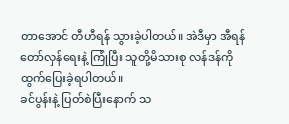တာအောင် တီဟီရန် သွားခဲ့ပါတယ်။ အဲဒီမှာ အီရန်တော်လှန်ရေးနဲ့ ကြုံပြီး သူတို့မိသားစု လန်ဒန်ကို ထွက်ပြေးခဲ့ရပါတယ်။
ခင်ပွန်းနဲ့ ပြတ်စဲပြီးနောက် သ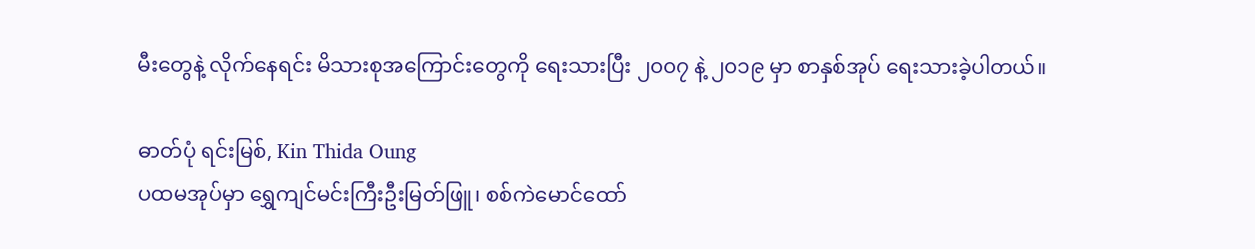မီးတွေနဲ့ လိုက်နေရင်း မိသားစုအကြောင်းတွေကို ရေးသားပြီး ၂၀၀၇ နဲ့ ၂၀၁၉ မှာ စာနှစ်အုပ် ရေးသားခဲ့ပါတယ်။

ဓာတ်ပုံ ရင်းမြစ်, Kin Thida Oung
ပထမအုပ်မှာ ရွှေကျင်မင်းကြီးဦးမြတ်ဖြူ၊ စစ်ကဲမောင်ထော်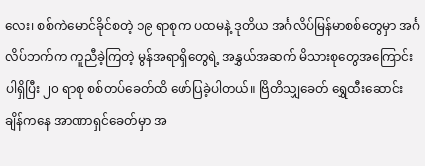လေး၊ စစ်ကဲမောင်ခိုင်စတဲ့ ၁၉ ရာစုက ပထမနဲ့ ဒုတိယ အင်္ဂလိပ်မြန်မာစစ်တွေမှာ အင်္ဂလိပ်ဘက်က ကူညီခဲ့ကြတဲ့ မွန်အရာရှိတွေရဲ့ အနွှယ်အဆက် မိသားစုတွေအကြောင်း ပါရှိပြီး ၂၀ ရာစု စစ်တပ်ခေတ်ထိ ဖော်ပြခဲ့ပါတယ်။ ဗြိတိသျှခေတ် ရွှေထီးဆောင်းချိန်ကနေ အာဏာရှင်ခေတ်မှာ အ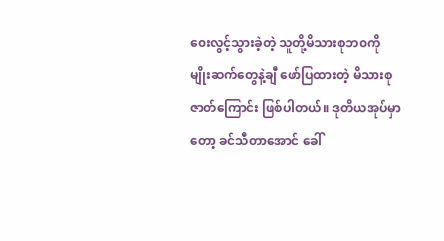၀ေးလွင့်သွားခဲ့တဲ့ သူတို့မိသားစုဘ၀ကို မျိုးဆက်တွေနဲ့ချီ ဖော်ပြထားတဲ့ မိသားစုဇာတ်ကြောင်း ဖြစ်ပါတယ်။ ဒုတိယအုပ်မှာတော့ ခင်သီတာအောင် ခေါ်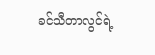ခင်သီတာလွင်ရဲ့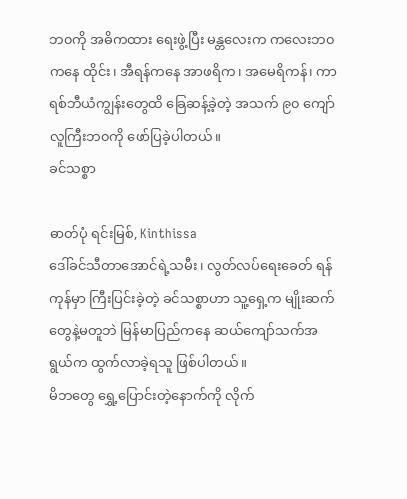ဘ၀ကို အဓိကထား ရေးဖွဲ့ပြီး မန္တလေးက ကလေးဘ၀ကနေ ထိုင်း၊ အီရန်ကနေ အာဖရိက၊ အမေရိကန်၊ ကာရစ်ဘီယံကျွန်းတွေထိ ခြေဆန့်ခဲ့တဲ့ အသက် ၉၀ ကျော် လူကြီးဘ၀ကို ဖော်ပြခဲ့ပါတယ်။
ခင်သစ္စာ

ဓာတ်ပုံ ရင်းမြစ်, Kinthissa
ဒေါ်ခင်သီတာအောင်ရဲ့သမီး၊ လွတ်လပ်ရေးခေတ် ရန်ကုန်မှာ ကြီးပြင်းခဲ့တဲ့ ခင်သစ္စာဟာ သူ့ရှေ့က မျိုးဆက်တွေနဲ့မတူဘဲ မြန်မာပြည်ကနေ ဆယ်ကျော်သက်အရွယ်က ထွက်လာခဲ့ရသူ ဖြစ်ပါတယ်။
မိဘတွေ ရွှေ့ပြောင်းတဲ့နောက်ကို လိုက်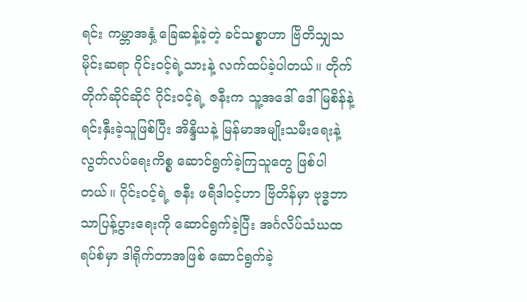ရင်း ကမ္ဘာအနှံ့ ခြေဆန့်ခဲ့တဲ့ ခင်သစ္စာဟာ ဗြိတိသျှသမိုင်းဆရာ ဂိုင်း၀င့်ရဲ့သားနဲ့ လက်ထပ်ခဲ့ပါတယ်။ တိုက်တိုက်ဆိုင်ဆိုင် ဂိုင်း၀င့်ရဲ့ ဇနီးက သူ့အဒေါ် ဒေါ်မြစိန်နဲ့ ရင်းနှီးခဲ့သူဖြစ်ပြီး အိန္ဒိယနဲ့ မြန်မာအမျိုးသမီးရေးနဲ့ လွတ်လပ်ရေးကိစ္စ ဆောင်ရွက်ခဲ့ကြသူတွေ ဖြစ်ပါတယ်။ ဂိုင်း၀င့်ရဲ့ ဇနီး ဖရီဒါ၀င့်ဟာ ဗြိတိန်မှာ ဗုဒ္ဓဘာသာပြန့်ပွားရေးကို ဆောင်ရွက်ခဲ့ပြီး အင်္ဂလိပ်သံဃထရပ်စ်မှာ ဒါရိုက်တာအဖြစ် ဆောင်ရွက်ခဲ့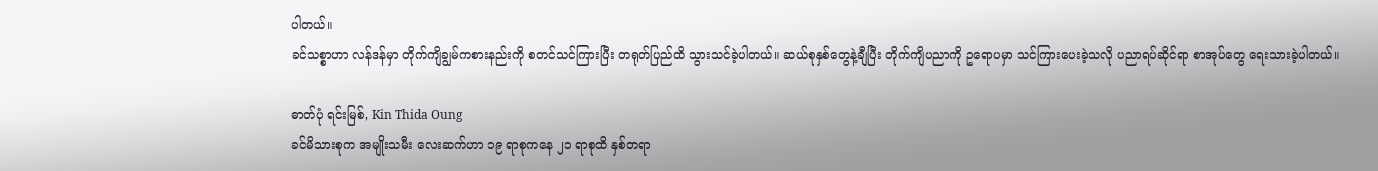ပါတယ်။
ခင်သစ္စာဟာ လန်ဒန်မှာ တိုက်ကျိချွမ်ကစားနည်းကို စတင်သင်ကြားပြီး တရုတ်ပြည်ထိ သွားသင်ခဲ့ပါတယ်။ ဆယ်စုနှစ်တွေနဲ့ချီပြီး တိုက်ကျိပညာကို ဥရောပမှာ သင်ကြားပေးခဲ့သလို ပညာရပ်ဆိုင်ရာ စာအုပ်တွေ ရေးသားခဲ့ပါတယ်။

ဓာတ်ပုံ ရင်းမြစ်, Kin Thida Oung
ခင်မိသားစုက အမျိုးသမီး လေးဆက်ဟာ ၁၉ ရာစုကနေ ၂၁ ရာစုထိ နှစ်တရာ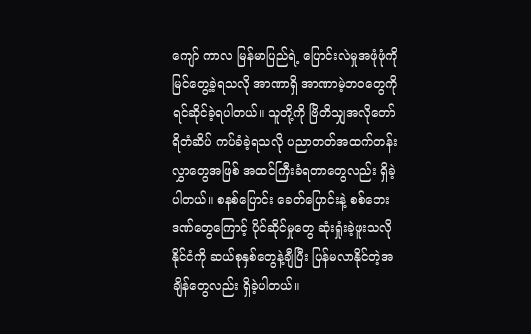ကျော် ကာလ မြန်မာပြည်ရဲ့ ပြောင်းလဲမှုအဖုံဖုံကို မြင်တွေ့ခဲ့ရသလို အာဏာရှိ အာဏာမဲ့ဘ၀တွေကို ရင်ဆိုင်ခဲ့ရပါတယ်။ သူတို့ကို ဗြိတိသျှအလိုတော်ရိတံဆိပ် ကပ်ခံခဲ့ရသလို ပညာတတ်အထက်တန်းလွှာတွေအဖြစ် အထင်ကြီးခံရတာတွေလည်း ရှိခဲ့ပါတယ်။ စနစ်ပြောင်း ခေတ်ပြောင်းနဲ့ စစ်ဘေးဒဏ်တွေကြောင့် ပိုင်ဆိုင်မှုတွေ ဆုံးရှုံးခဲ့ဖူးသလို နိုင်ငံကို ဆယ်စုနှစ်တွေနဲ့ချီပြီး ပြန်မလာနိုင်တဲ့အချိန်တွေလည်း ရှိခဲ့ပါတယ်။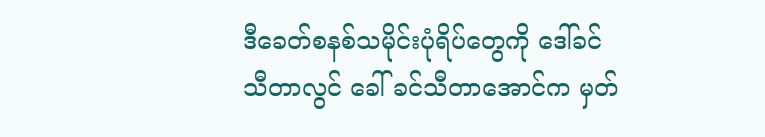ဒီခေတ်စနစ်သမိုင်းပုံရိပ်တွေကို ဒေါ်ခင်သီတာလွင် ခေါ် ခင်သီတာအောင်က မှတ်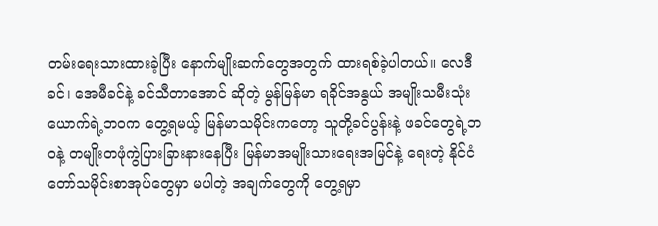တမ်းရေးသားထားခဲ့ပြီး နောက်မျိုးဆက်တွေအတွက် ထားရစ်ခဲ့ပါတယ်။ လေဒီခင်၊ အေမီခင်နဲ့ ခင်သီတာအောင် ဆိုတဲ့ မွန်မြန်မာ ရခိုင်အနွယ် အမျိုးသမီးသုံးယောက်ရဲ့ဘ၀က တွေ့ရမယ့် မြန်မာသမိုင်းကတော့ သူတို့ခင်ပွန်းနဲ့ ဖခင်တွေရဲ့ဘ၀နဲ့ တမျိုးတဖုံကွဲပြားခြားနားနေပြီး မြန်မာအမျိုးသားရေးအမြင်နဲ့ ရေးတဲ့ နိုင်ငံတော်သမိုင်းစာအုပ်တွေမှာ မပါတဲ့ အချက်တွေကို တွေ့ရမှာ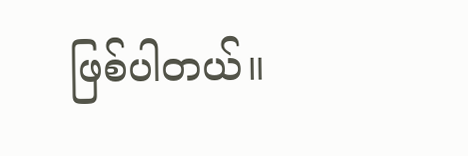ဖြစ်ပါတယ်။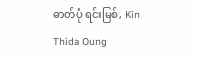ဓာတ်ပုံ ရင်းမြစ်, Kin Thida Oung